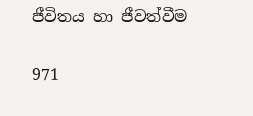ජීවිතය හා ජීවත්වීම

971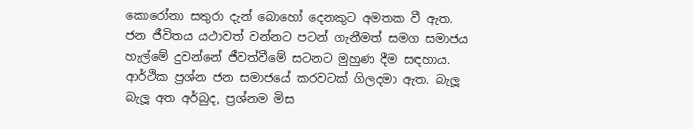කොරෝනා සතුරා දැන් බොහෝ දෙනකුට අමතක වී ඇත. ජන ජීවිතය යථාවත් වන්නට පටන් ගැනීමත් සමග සමාජය හැල්මේ දුවන්නේ ජීවත්වීමේ සටනට මුහුණ දීම සඳහාය. ආර්ථික ප්‍රශ්න ජන සමාජයේ කරවටක් ගිලදමා ඇත. බැලූ බැලූ අත අර්බුද, ප්‍රශ්නම මිස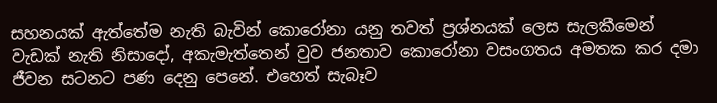සහනයක් ඇත්තේම නැති බැවින් කොරෝනා යනු තවත් ප්‍රශ්නයක් ලෙස සැලකීමෙන් වැඩක් නැති නිසාදෝ, අකැමැත්තෙන් වුව ජනතාව කොරෝනා වසංගතය අමතක කර දමා ජීවන සටනට පණ දෙනු පෙනේ. එහෙත් සැබෑව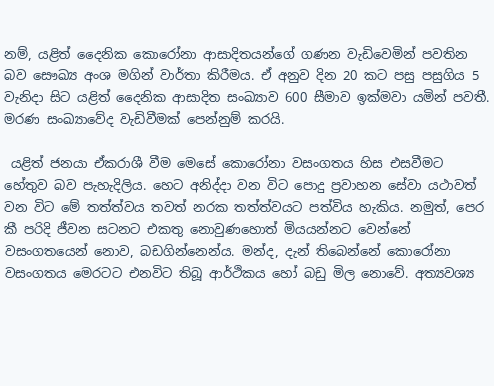නම්, යළිත් දෛනික කොරෝනා ආසාදිතයන්ගේ ගණන වැඩිවෙමින් පවතින බව සෞඛ්‍ය අංශ මගින් වාර්තා කිරීමය. ඒ අනුව දින 20 කට පසු පසුගිය 5 වැනිදා සිට යළිත් දෛනික ආසාදිත සංඛ්‍යාව 600 සීමාව ඉක්මවා යමින් පවතී. මරණ සංඛ්‍යාවේද වැඩිවීමක් පෙන්නුම් කරයි.

 යළිත් ජනයා ඒකරාශී වීම මෙසේ කොරෝනා වසංගතය හිස එසවීමට හේතුව බව පැහැදිලිය. හෙට අනිද්දා වන විට පොදු ප්‍රවාහන සේවා යථාවත් වන විට මේ තත්ත්වය තවත් නරක තත්ත්වයට පත්විය හැකිය. නමුත්, පෙර කී පරිදි ජීවන සටනට එකතු නොවුණහොත් මියයන්නට වෙන්නේ වසංගතයෙන් නොව, බඩගින්නෙන්ය. මන්ද, දැන් තිබෙන්නේ කොරෝනා වසංගතය මෙරටට එනවිට තිබූ ආර්ථිකය හෝ බඩු මිල නොවේ. අත්‍යවශ්‍ය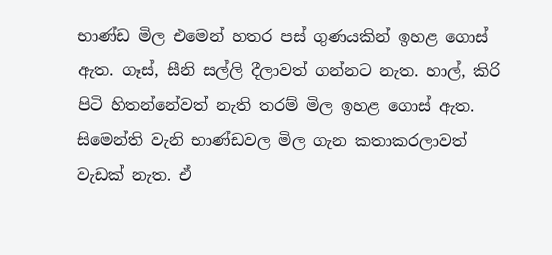භාණ්ඩ මිල එමෙන් හතර පස් ගුණයකින් ඉහළ ගොස් ඇත. ගෑස්, සීනි සල්ලි දීලාවත් ගන්නට නැත. හාල්, කිරි පිටි හිතන්නේවත් නැති තරම් මිල ඉහළ ගොස් ඇත. සිමෙන්ති වැනි භාණ්ඩවල මිල ගැන කතාකරලාවත් වැඩක් නැත. ඒ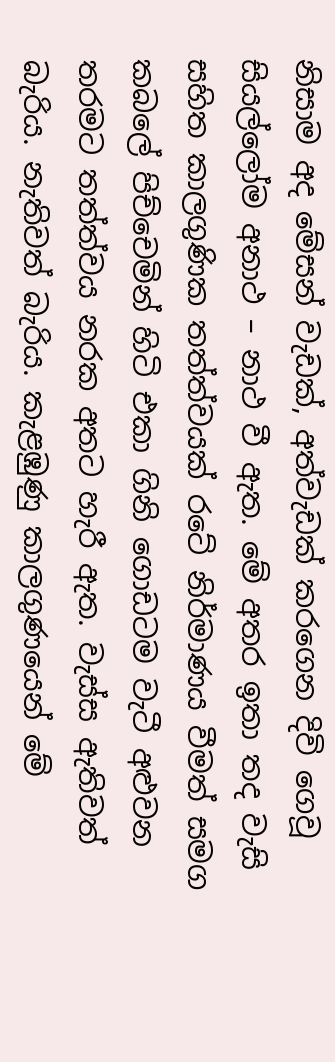නිසාම අද මේසන් වැඩක්, අත්වැඩක් කරගෙන දිවි ගෙවූ සියල්ලෝම අනාථ – නාථ වී ඇත. මේ අතර ඉතා තද වැසි සහිත කාලගුණික තත්ත්වයක් රටේ නිර්මාණය වීමත් සමග කබලේ පිච්චෙමින් හිටි එකා ගිනි ගොඩටම වැටී අළුවන තරමට තත්ත්වය නරක අතට හැරී ඇත. වැස්ස ඇතිවත් බැරිය. නැතිවත් බැරිය. කැළඹුණු කාලගුණයෙන් මේ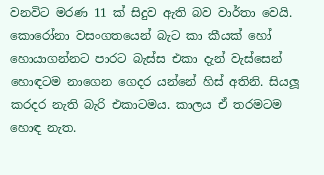වනවිට මරණ 11 ක් සිදුව ඇති බව වාර්තා වෙයි. කොරෝනා වසංගතයෙන් බැට කා කීයක් හෝ හොයාගන්නට පාරට බැස්ස එකා දැන් වැස්සෙන් හොඳටම නාගෙන ගෙදර යන්නේ හිස් අතිනි. සියලූ කරදර නැති බැරි එකාටමය. කාලය ඒ තරමටම හොඳ නැත.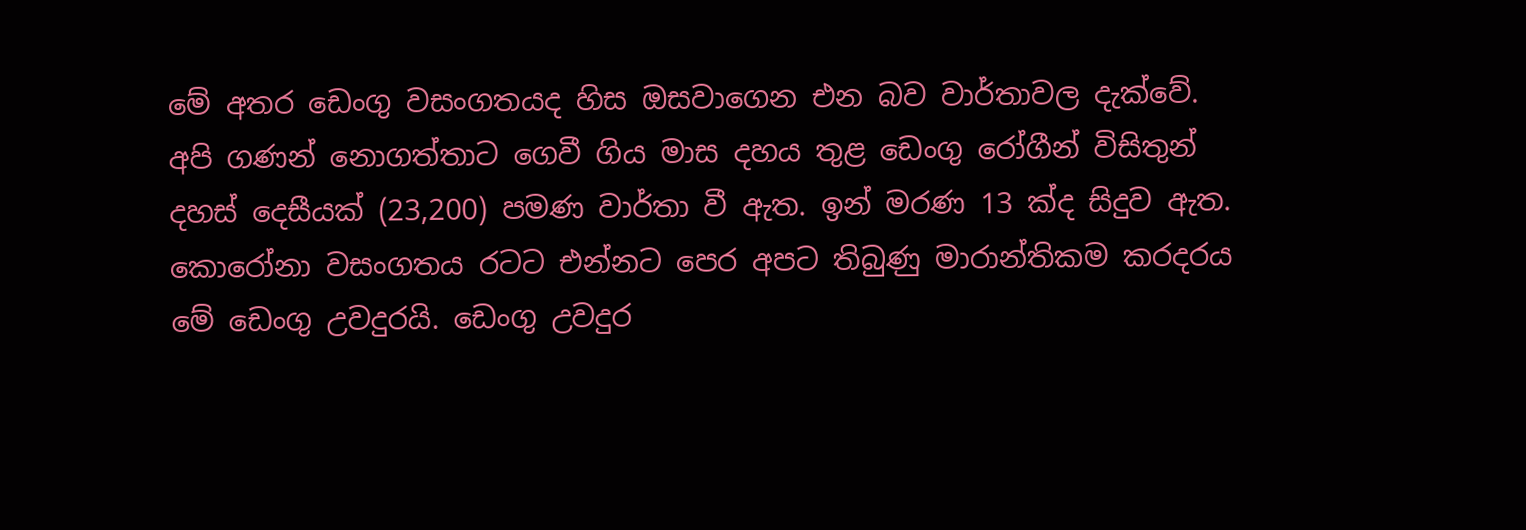මේ අතර ඩෙංගු වසංගතයද හිස ඔසවාගෙන එන බව වාර්තාවල දැක්වේ. අපි ගණන් නොගත්තාට ගෙවී ගිය මාස දහය තුළ ඩෙංගු රෝගීන් විසිතුන් දහස් දෙසීයක් (23,200) පමණ වාර්තා වී ඇත. ඉන් මරණ 13 ක්ද සිදුව ඇත. කොරෝනා වසංගතය රටට එන්නට පෙර අපට තිබුණු මාරාන්තිකම කරදරය මේ ඩෙංගු උවදුරයි. ඩෙංගු උවදුර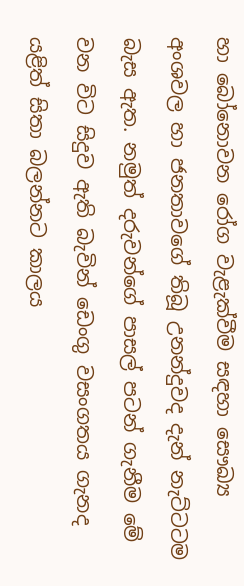හා බෝනොවන රෝග වැළැක්වීම සඳහා සෞඛ්‍ය අංශවල හා ජනතාවගේ තිබූ උනන්දුවද දැන් නැට්ටටම බැස ඇත. නමුත් දරුවන්ගේ පාසල් පටන් ගැනීම මේ වන විට සිදුව ඇති බැවින් ඩෙංගු වසංගතය ගැනද යළිත් සිතා බලන්නට කාලය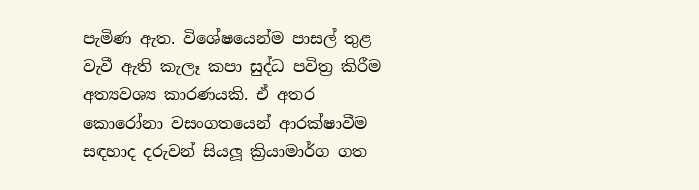පැමිණ ඇත. විශේෂයෙන්ම පාසල් තුළ වැවී ඇති කැලෑ කපා සුද්ධ පවිත්‍ර කිරීම අත්‍යවශ්‍ය කාරණයකි. ඒ අතර කොරෝනා වසංගතයෙන් ආරක්ෂාවීම සඳහාද දරුවන් සියලූ ක්‍රියාමාර්ග ගත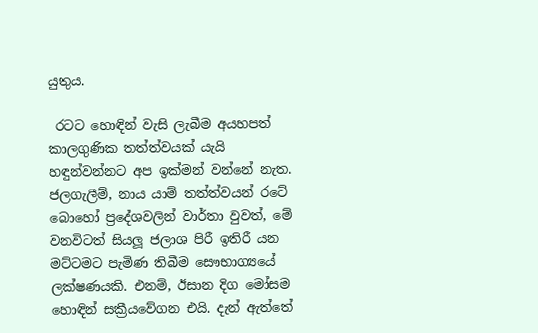යුතුය.

 රටට හොඳින් වැසි ලැබීම අයහපත් කාලගුණික තත්ත්වයක් යැයි හඳුන්වන්නට අප ඉක්මන් වන්නේ නැත. ජලගැලීම්, නාය යාම් තත්ත්වයන් රටේ බොහෝ ප්‍රදේශවලින් වාර්තා වුවත්, මේ වනවිටත් සියලූ ජලාශ පිරී ඉතිරී යන මට්ටමට පැමිණ තිබීම සෞභාග්‍යයේ ලක්ෂණයකි. එනම්, ඊසාන දිග මෝසම හොඳින් සක්‍රීයවේගන එයි. දැන් ඇත්තේ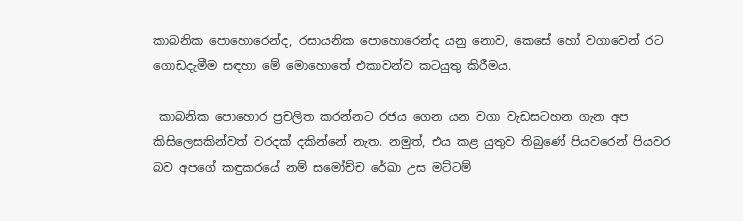කාබනික පොහොරෙන්ද, රසායනික පොහොරෙන්ද යනු නොව, කෙසේ හෝ වගාවෙන් රට ගොඩදැමීම සඳහා මේ මොහොතේ එකාවන්ව කටයුතු කිරීමය.

 කාබනික පොහොර ප්‍රචලිත කරන්නට රජය ගෙන යන වගා වැඩසටහන ගැන අප කිසිලෙසකින්වත් වරදක් දකින්නේ නැත. නමුත්, එය කළ යුතුව තිබුණේ පියවරෙන් පියවර බව අපගේ කඳුකරයේ නම් සමෝච්ච රේඛා උස මට්ටම්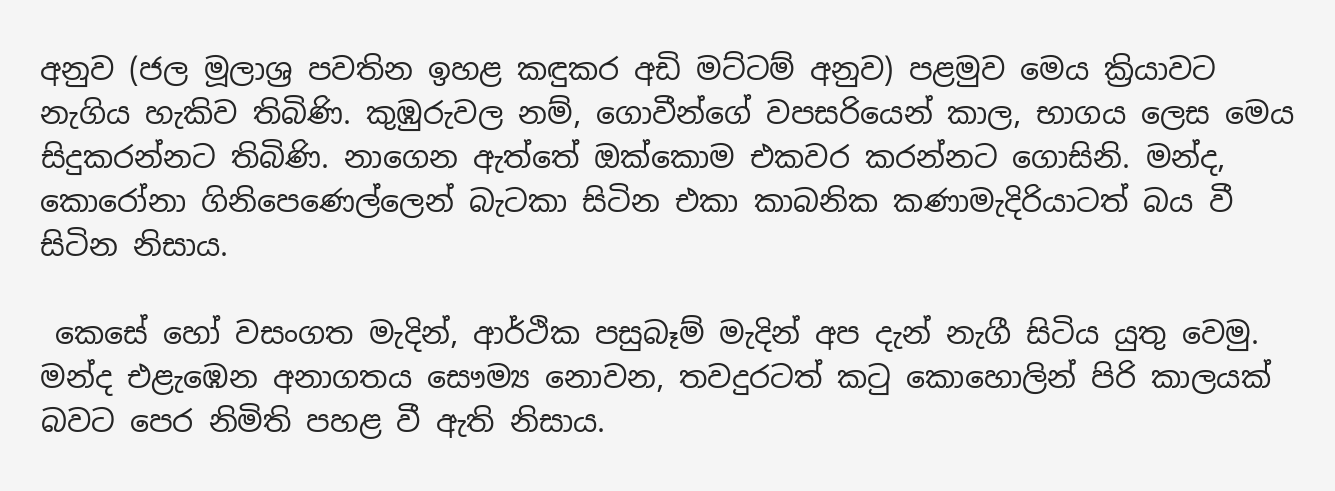අනුව (ජල මූලාශ්‍ර පවතින ඉහළ කඳුකර අඩි මට්ටම් අනුව) පළමුව මෙය ක්‍රියාවට නැගිය හැකිව තිබිණි. කුඹුරුවල නම්, ගොවීන්ගේ වපසරියෙන් කාල, භාගය ලෙස මෙය සිදුකරන්නට තිබිණි. නාගෙන ඇත්තේ ඔක්කොම එකවර කරන්නට ගොසිනි. මන්ද, කොරෝනා ගිනිපෙණෙල්ලෙන් බැටකා සිටින එකා කාබනික කණාමැදිරියාටත් බය වී සිටින නිසාය.

 කෙසේ හෝ වසංගත මැදින්, ආර්ථික පසුබෑම් මැදින් අප දැන් නැගී සිටිය යුතු වෙමු. මන්ද එළැඹෙන අනාගතය සෞම්‍ය නොවන, තවදුරටත් කටු කොහොලින් පිරි කාලයක් බවට පෙර නිමිති පහළ වී ඇති නිසාය.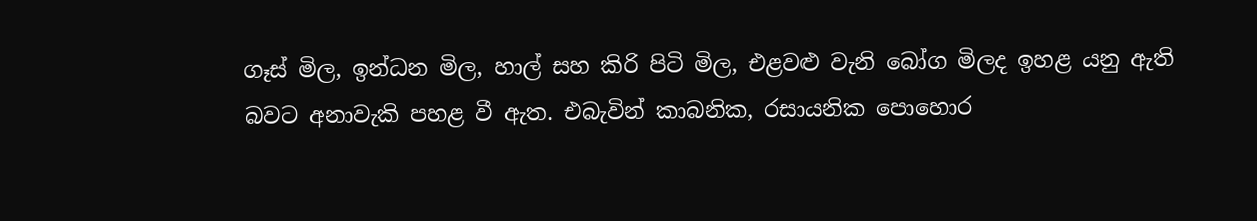ගෑස් මිල, ඉන්ධන මිල, හාල් සහ කිරි පිටි මිල, එළවළු වැනි බෝග මිලද ඉහළ යනු ඇති බවට අනාවැකි පහළ වී ඇත. එබැවින් කාබනික, රසායනික පොහොර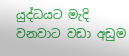යුද්ධයට මැදි වනවාට වඩා අඩුම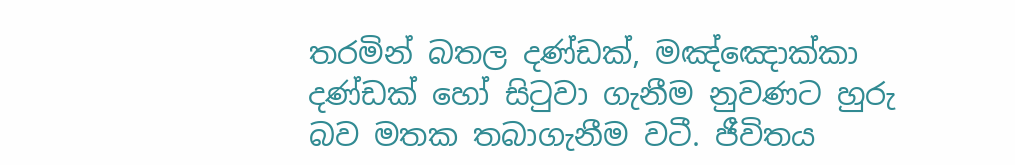තරමින් බතල දණ්ඩක්, මඤ්ඤොක්කා දණ්ඩක් හෝ සිටුවා ගැනීම නුවණට හුරු බව මතක තබාගැනීම වටී. ජීවිතය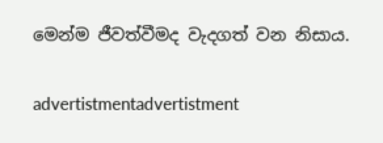මෙන්ම ජීවත්වීමද වැදගත් වන නිසාය.

advertistmentadvertistment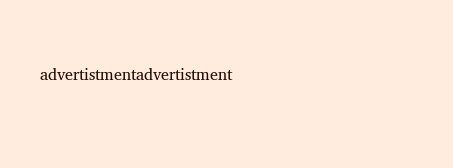advertistmentadvertistment